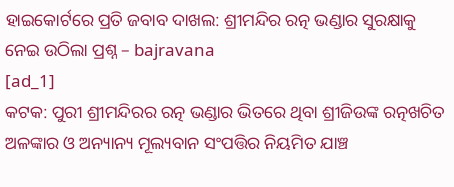ହାଇକୋର୍ଟରେ ପ୍ରତି ଜବାବ ଦାଖଲ: ଶ୍ରୀମନ୍ଦିର ରତ୍ନ ଭଣ୍ଡାର ସୁରକ୍ଷାକୁ ନେଇ ଉଠିଲା ପ୍ରଶ୍ନ – bajravana
[ad_1]
କଟକ: ପୁରୀ ଶ୍ରୀମନ୍ଦିରର ରତ୍ନ ଭଣ୍ଡାର ଭିତରେ ଥିବା ଶ୍ରୀଜିଉଙ୍କ ରତ୍ନଖଚିତ ଅଳଙ୍କାର ଓ ଅନ୍ୟାନ୍ୟ ମୂଲ୍ୟବାନ ସଂପତ୍ତିର ନିୟମିତ ଯାଞ୍ଚ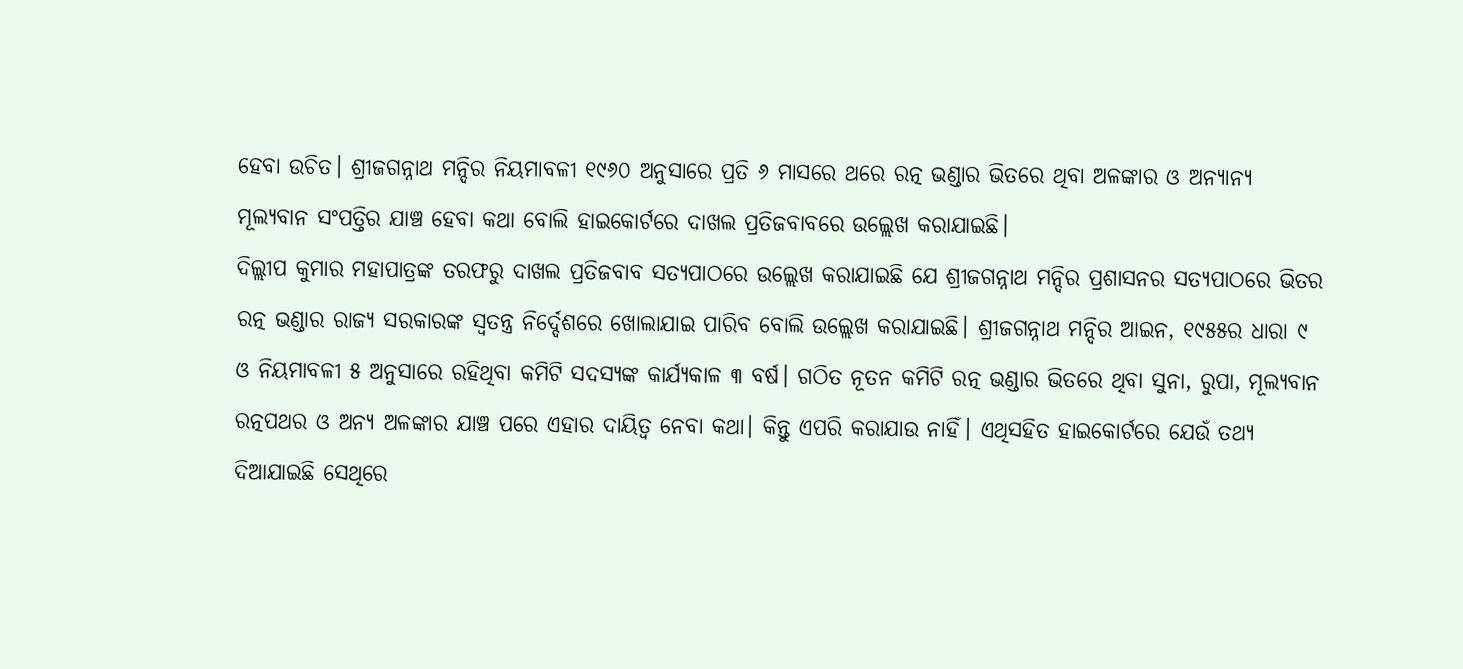ହେବା ଉଚିତ। ଶ୍ରୀଜଗନ୍ନାଥ ମନ୍ଦିର ନିୟମାବଳୀ ୧୯୬୦ ଅନୁସାରେ ପ୍ରତି ୬ ମାସରେ ଥରେ ରତ୍ନ ଭଣ୍ଡାର ଭିତରେ ଥିବା ଅଳଙ୍କାର ଓ ଅନ୍ୟାନ୍ୟ ମୂଲ୍ୟବାନ ସଂପତ୍ତିର ଯାଞ୍ଚ ହେବା କଥା ବୋଲି ହାଇକୋର୍ଟରେ ଦାଖଲ ପ୍ରତିଜବାବରେ ଉଲ୍ଲେଖ କରାଯାଇଛି।
ଦିଲ୍ଲୀପ କୁମାର ମହାପାତ୍ରଙ୍କ ତରଫରୁ ଦାଖଲ ପ୍ରତିଜବାବ ସତ୍ୟପାଠରେ ଉଲ୍ଲେଖ କରାଯାଇଛି ଯେ ଶ୍ରୀଜଗନ୍ନାଥ ମନ୍ଦିର ପ୍ରଶାସନର ସତ୍ୟପାଠରେ ଭିତର ରତ୍ନ ଭଣ୍ଡାର ରାଜ୍ୟ ସରକାରଙ୍କ ସ୍ବତନ୍ତ୍ର ନିର୍ଦ୍ଦେଶରେ ଖୋଲାଯାଇ ପାରିବ ବୋଲି ଉଲ୍ଲେଖ କରାଯାଇଛି। ଶ୍ରୀଜଗନ୍ନାଥ ମନ୍ଦିର ଆଇନ, ୧୯୫୫ର ଧାରା ୯ ଓ ନିୟମାବଳୀ ୫ ଅନୁସାରେ ରହିଥିବା କମିଟି ସଦସ୍ୟଙ୍କ କାର୍ଯ୍ୟକାଳ ୩ ବର୍ଷ। ଗଠିତ ନୂତନ କମିଟି ରତ୍ନ ଭଣ୍ଡାର ଭିତରେ ଥିବା ସୁନା, ରୁପା, ମୂଲ୍ୟବାନ ରତ୍ନପଥର ଓ ଅନ୍ୟ ଅଳଙ୍କାର ଯାଞ୍ଚ ପରେ ଏହାର ଦାୟିତ୍ବ ନେବା କଥା। କିନ୍ତୁ ଏପରି କରାଯାଉ ନାହିଁ। ଏଥିସହିତ ହାଇକୋର୍ଟରେ ଯେଉଁ ତଥ୍ୟ ଦିଆଯାଇଛି ସେଥିରେ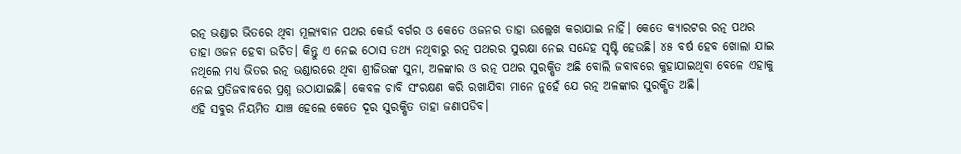ରତ୍ନ ଭଣ୍ଡାର ଭିତରେ ଥିବା ମୂଲ୍ୟବାନ ପଥର କେଉଁ ବର୍ଗର ଓ କେତେ ଓଜନର ତାହା ଉଲ୍ଲେଖ କରାଯାଇ ନାହିଁ। କେତେ କ୍ୟାରଟର ରତ୍ନ ପଥର ତାହା ଓଜନ ହେବା ଉଚିତ। କିନ୍ତୁ ଏ ନେଇ ଠୋସ ତଥ୍ୟ ନଥିବାରୁ ରତ୍ନ ପଥରର ସୁରକ୍ଷା ନେଇ ସନ୍ଦେହ ସୃଷ୍ଟି ହେଉଛି। ୪୫ ବର୍ଷ ହେବ ଖୋଲା ଯାଇ ନଥିଲେ ମଧ୍ୟ ଭିତର ରତ୍ନ ଭଣ୍ଡାରରେ ଥିବା ଶ୍ରୀଜିଉଙ୍କ ସୁନା, ଅଳଙ୍କାର ଓ ରତ୍ନ ପଥର ସୁରକ୍ଷିତ ଅଛି ବୋଲି ଜବାବରେ କୁହାଯାଇଥିବା ବେଳେ ଏହାକୁ ନେଇ ପ୍ରତିଜବାବରେ ପ୍ରଶ୍ନ ଉଠାଯାଇଛି। କେବଳ ଚାବି ସଂରକ୍ଷଣ କରି ରଖାଯିବା ମାନେ ନୁହେଁ ଯେ ରତ୍ନ ଅଳଙ୍କାର ସୁରକ୍ଷିତ ଅଛି।
ଏହି ସବୁର ନିୟମିତ ଯାଞ୍ଚ ହେଲେ କେତେ ଦୂର ସୁରକ୍ଷିତ ତାହା ଜଣାପଡିବ।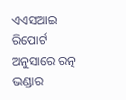ଏଏସଆଇ ରିପୋର୍ଟ ଅନୁସାରେ ରତ୍ନ ଭଣ୍ଡାର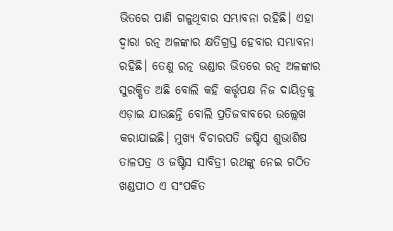ଭିତରେ ପାଣି ଗଳୁଥିବାର ସମ୍ଭାବନା ରହିଛି। ଏହା ଦ୍ବାରା ରତ୍ନ ଅଳଙ୍କାର କ୍ଷତିଗ୍ରସ୍ତ ହେବାର ସମ୍ଭାବନା ରହିଛି। ତେଣୁ ରତ୍ନ ଭଣ୍ଡାର ଭିତରେ ରତ୍ନ ଅଳଙ୍କାର ସୁରକ୍ଷିତ ଅଛି ବୋଲି କହି କର୍ତ୍ତୃପକ୍ଷ ନିଜ ଦାୟିତ୍ବକୁ ଏଡ଼ାଇ ଯାଉଛନ୍ତି ବୋଲି ପ୍ରତିଜବାବରେ ଉଲ୍ଲେଖ କରାଯାଇଛି। ମୁଖ୍ୟ ବିଚାରପତି ଜଷ୍ଟିସ ଶୁଭାଶିଷ ତାଳପତ୍ର ଓ ଜଷ୍ଟିସ ସାବିତ୍ରୀ ରଥଙ୍କୁ ନେଇ ଗଠିତ ଖଣ୍ଡପୀଠ ଏ ସଂପର୍କିତ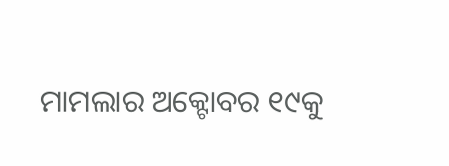ମାମଲାର ଅକ୍ଟୋବର ୧୯କୁ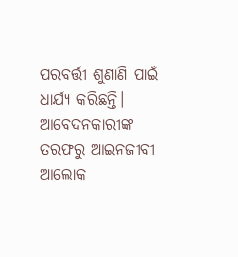ପରବର୍ତ୍ତୀ ଶୁଣାଣି ପାଇଁ ଧାର୍ଯ୍ୟ କରିଛନ୍ତି। ଆବେଦନକାରୀଙ୍କ ତରଫରୁ ଆଇନଜୀବୀ ଆଲୋକ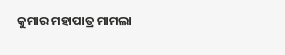କୁମାର ମହାପାତ୍ର ମାମଲା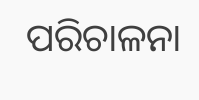ପରିଚାଳନା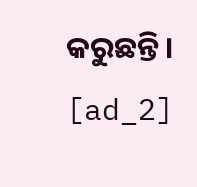କରୁଛନ୍ତି।
[ad_2]